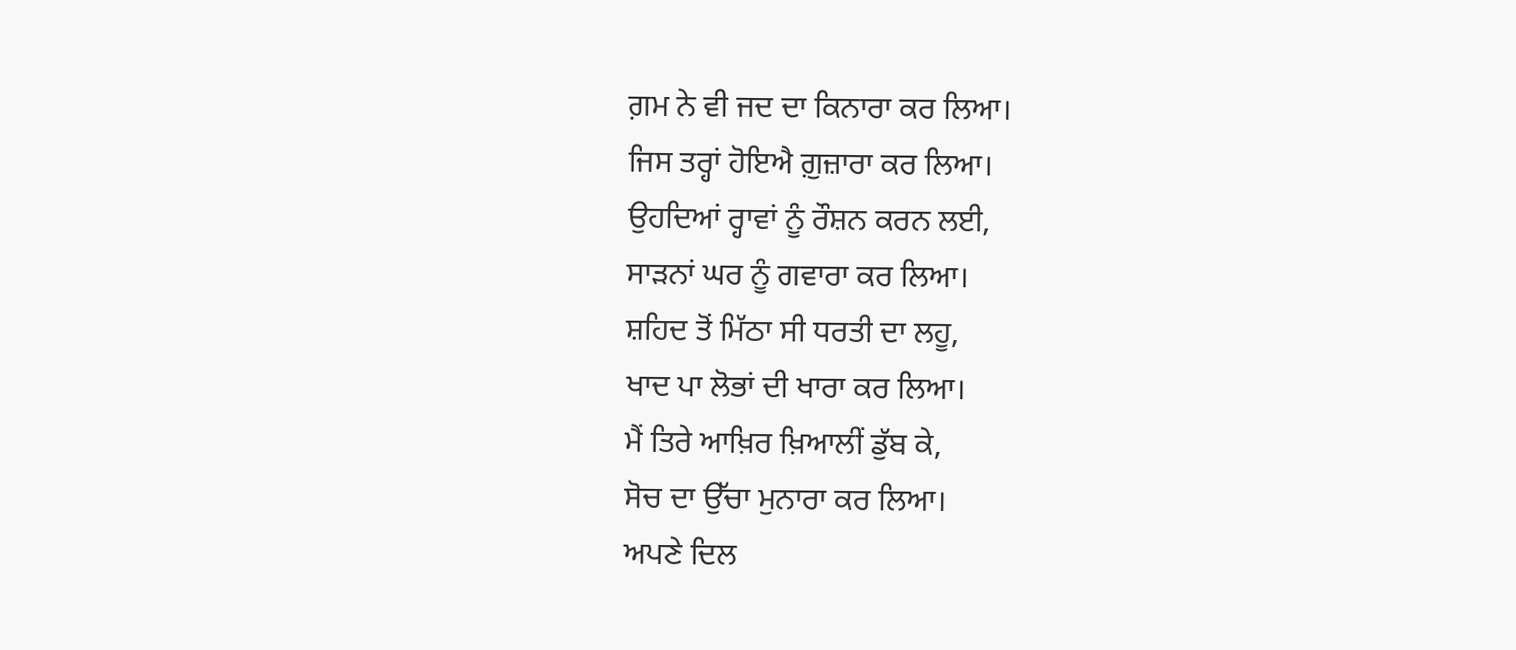ਗ਼ਮ ਨੇ ਵੀ ਜਦ ਦਾ ਕਿਨਾਰਾ ਕਰ ਲਿਆ।
ਜਿਸ ਤਰ੍ਹਾਂ ਹੋਇਐ ਗ਼ੁਜ਼ਾਰਾ ਕਰ ਲਿਆ।
ਉਹਦਿਆਂ ਰ੍ਹਾਵਾਂ ਨੂੰ ਰੌਸ਼ਨ ਕਰਨ ਲਈ,
ਸਾੜਨਾਂ ਘਰ ਨੂੰ ਗਵਾਰਾ ਕਰ ਲਿਆ।
ਸ਼ਹਿਦ ਤੋਂ ਮਿੱਠਾ ਸੀ ਧਰਤੀ ਦਾ ਲਹੂ,
ਖਾਦ ਪਾ ਲੋਭਾਂ ਦੀ ਖਾਰਾ ਕਰ ਲਿਆ।
ਮੈਂ ਤਿਰੇ ਆਖ਼ਿਰ ਖ਼ਿਆਲੀਂ ਡੁੱਬ ਕੇ,
ਸੋਚ ਦਾ ਉੱਚਾ ਮੁਨਾਰਾ ਕਰ ਲਿਆ।
ਅਪਣੇ ਦਿਲ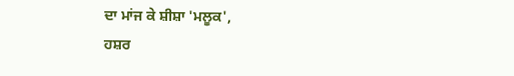ਦਾ ਮਾਂਜ ਕੇ ਸ਼ੀਸ਼ਾ 'ਮਲੂਕ',
ਹਸ਼ਰ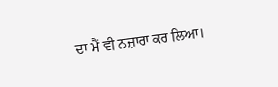ਦਾ ਮੈਂ ਵੀ ਨਜ਼ਾਰਾ ਕਰ ਲਿਆ।